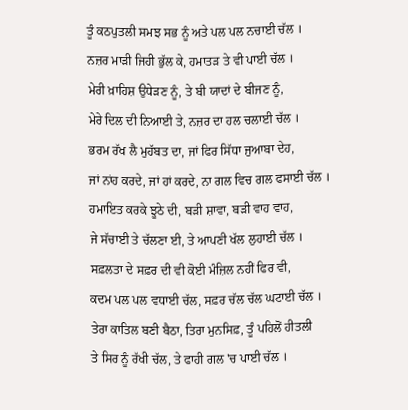ਤੂੰ ਕਠਪੁਤਲੀ ਸਮਝ ਸਭ ਨੂੰ ਅਤੇ ਪਲ ਪਲ ਨਚਾਈ ਚੱਲ ।
ਨਜ਼ਰ ਮਾੜੀ ਜਿਹੀ ਭੁੱਲ ਕੇ, ਹਮਾਤੜ ਤੇ ਵੀ ਪਾਈ ਚੱਲ ।
ਮੇਰੀ ਖ਼ਾਹਿਸ਼ ਉਧੇੜਣ ਨੂੰ, ਤੇ ਬੀ ਯਾਦਾਂ ਦੇ ਬੀਜਣ ਨੂੰ,
ਮੇਰੇ ਦਿਲ ਦੀ ਨਿਆਈ ਤੇ, ਨਜ਼ਰ ਦਾ ਹਲ ਚਲਾਈ ਚੱਲ ।
ਭਰਮ ਰੱਖ ਲੈ ਮੁਹੱਬਤ ਦਾ, ਜਾਂ ਫਿਰ ਸਿੱਧਾ ਜੁਆਬਾ ਦੇਹ,
ਜਾਂ ਨਾਂਹ ਕਰਦੇ, ਜਾਂ ਹਾਂ ਕਰਦੇ, ਨਾ ਗਲ ਵਿਚ ਗਲ ਫਸਾਈ ਚੱਲ ।
ਹਮਾਇਤ ਕਰਕੇ ਝੂਠੇ ਦੀ, ਬੜੀ ਸ਼ਾਵਾ, ਬੜੀ ਵਾਹ ਵਾਹ,
ਜੇ ਸੱਚਾਈ ਤੇ ਚੱਲਣਾ ਈ, ਤੇ ਆਪਣੀ ਖੱਲ ਲੁਹਾਈ ਚੱਲ ।
ਸਫ਼ਲਤਾ ਦੇ ਸਫ਼ਰ ਦੀ ਵੀ ਕੋਈ ਮੰਜ਼ਿਲ ਨਹੀਂ ਫਿਰ ਵੀ,
ਕਦਮ ਪਲ ਪਲ ਵਧਾਈ ਚੱਲ, ਸਫ਼ਰ ਚੱਲ ਚੱਲ ਘਟਾਈ ਚੱਲ ।
ਤੇਰਾ ਕਾਤਿਲ ਬਣੀ ਬੈਠਾ, ਤਿਰਾ ਮੁਨਸਿਫ਼, ਤੂੰ ਪਹਿਲੋਂ ਹੀਤਲੀ
ਤੇ ਸਿਰ ਨੂੰ ਰੱਖੀ ਚੱਲ, ਤੇ ਫਾਹੀ ਗਲ 'ਚ ਪਾਈ ਚੱਲ ।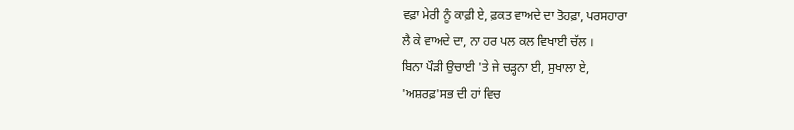ਵਫ਼ਾ ਮੇਰੀ ਨੂੰ ਕਾਫ਼ੀ ਏ, ਫ਼ਕਤ ਵਾਅਦੇ ਦਾ ਤੋਹਫ਼ਾ, ਪਰਸਹਾਰਾ
ਲੈ ਕੇ ਵਾਅਦੇ ਦਾ, ਨਾ ਹਰ ਪਲ ਕਲ ਵਿਖਾਈ ਚੱਲ ।
ਬਿਨਾ ਪੌੜੀ ਉਚਾਈ 'ਤੇ ਜੇ ਚੜ੍ਹਨਾ ਈ, ਸੁਖਾਲਾ ਏ,
'ਅਸ਼ਰਫ਼'ਸਭ ਦੀ ਹਾਂ ਵਿਚ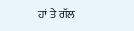ਹਾਂ ਤੇ ਗੱਲ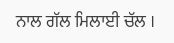ਨਾਲ ਗੱਲ ਮਿਲਾਈ ਚੱਲ ।